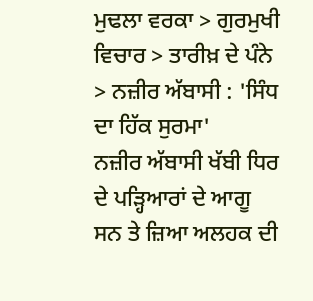ਮੁਢਲਾ ਵਰਕਾ > ਗੁਰਮੁਖੀ ਵਿਚਾਰ > ਤਾਰੀਖ਼ ਦੇ ਪੰਨੇ > ਨਜ਼ੀਰ ਅੱਬਾਸੀ : 'ਸਿੰਧ ਦਾ ਹਿੱਕ ਸੁਰਮਾ'
ਨਜ਼ੀਰ ਅੱਬਾਸੀ ਖੱਬੀ ਧਿਰ ਦੇ ਪੜ੍ਹਿਆਰਾਂ ਦੇ ਆਗੂ ਸਨ ਤੇ ਜ਼ਿਆ ਅਲਹਕ ਦੀ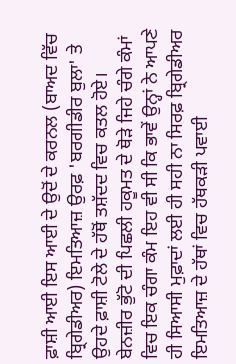ਫ਼ਾਸ਼ੀ ਆਈ ਇਸ ਆਈ ਦੇ ਉਦੋਂ ਦੇ ਕਰਨਲ (ਬਾਅਦ ਵਿੱਚ ਬ੍ਰਿਗੇਡੀਅਰ) ਇਮਤਿਆਜ਼ ਉਰਫ਼ 'ਬਰਗੀਡੀਰ ਬੁਲਾ' ਤੇ ਉਹਦੇ ਫ਼ਾਸ਼ੀ ਟੋਲੇ ਦੇ ਹੱਥੋਂ ਤਸ਼ੱਦਦ ਵਿਚ ਕਤਲ ਹੋਏ। ਬੇਨਜ਼ੀਰ ਭੁੱਟੋ ਦੀ ਪਿਛਲੀ ਹਕੂਮਤ ਦੇ ਥੋੜੇ ਜਿਹੇ ਚੰਗੇ ਕੰਮਾਂ ਵਿਚ ਇਕ ਚੰਗਾ ਕੰਮ ਇਹ ਵੀ ਸੀ ਕਿ ਭਾਵੇਂ ਉਨ੍ਹਾਂ ਨੇ ਆਪਣੇ ਹੀ ਸਿਆਸੀ ਮੁਫ਼ਾਦਾਂ ਲਈ ਹੀ ਸਹੀ ਨਾ ਸਿਰਫ਼ ਬ੍ਰਿਗੇਡੀਅਰ ਇਮਤਿਆਜ਼ ਦੇ ਹੱਥਾਂ ਵਿਚ ਹੱਥਕੜੀ ਪਵਾਈ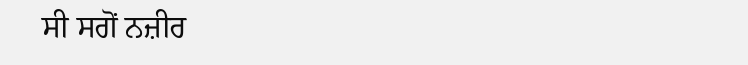ਸੀ ਸਗੋਂ ਨਜ਼ੀਰ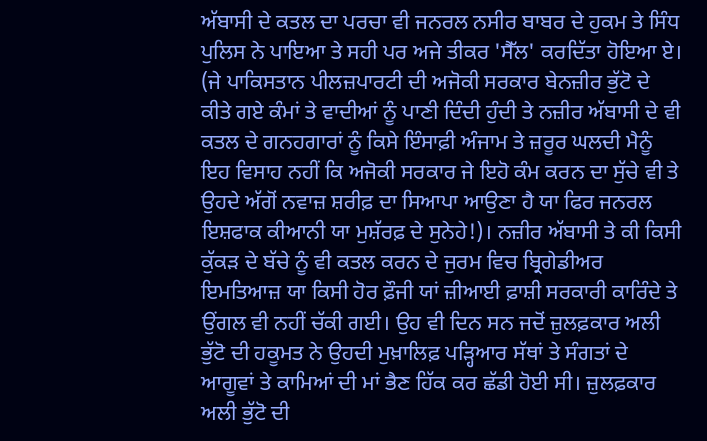ਅੱਬਾਸੀ ਦੇ ਕਤਲ ਦਾ ਪਰਚਾ ਵੀ ਜਨਰਲ ਨਸੀਰ ਬਾਬਰ ਦੇ ਹੁਕਮ ਤੇ ਸਿੰਧ ਪੁਲਿਸ ਨੇ ਪਾਇਆ ਤੇ ਸਹੀ ਪਰ ਅਜੇ ਤੀਕਰ 'ਸੈੱਲ' ਕਰਦਿੱਤਾ ਹੋਇਆ ਏ। (ਜੇ ਪਾਕਿਸਤਾਨ ਪੀਲਜ਼ਪਾਰਟੀ ਦੀ ਅਜੋਕੀ ਸਰਕਾਰ ਬੇਨਜ਼ੀਰ ਭੁੱਟੋ ਦੇ ਕੀਤੇ ਗਏ ਕੰਮਾਂ ਤੇ ਵਾਦੀਆਂ ਨੂੰ ਪਾਣੀ ਦਿੰਦੀ ਹੁੰਦੀ ਤੇ ਨਜ਼ੀਰ ਅੱਬਾਸੀ ਦੇ ਵੀ ਕਤਲ ਦੇ ਗਨਹਗਾਰਾਂ ਨੂੰ ਕਿਸੇ ਇੰਸਾਫ਼ੀ ਅੰਜਾਮ ਤੇ ਜ਼ਰੂਰ ਘਲਦੀ ਮੈਨੂੰ ਇਹ ਵਿਸਾਹ ਨਹੀਂ ਕਿ ਅਜੋਕੀ ਸਰਕਾਰ ਜੇ ਇਹੋ ਕੰਮ ਕਰਨ ਦਾ ਸੁੱਚੇ ਵੀ ਤੇ ਉਹਦੇ ਅੱਗੋਂ ਨਵਾਜ਼ ਸ਼ਰੀਫ਼ ਦਾ ਸਿਆਪਾ ਆਉਣਾ ਹੈ ਯਾ ਫਿਰ ਜਨਰਲ ਇਸ਼ਫਾਕ ਕੀਆਨੀ ਯਾ ਮੁਸ਼ੱਰਫ਼ ਦੇ ਸੁਨੇਹੇ!)। ਨਜ਼ੀਰ ਅੱਬਾਸੀ ਤੇ ਕੀ ਕਿਸੀ ਕੁੱਕੜ ਦੇ ਬੱਚੇ ਨੂੰ ਵੀ ਕਤਲ ਕਰਨ ਦੇ ਜੁਰਮ ਵਿਚ ਬ੍ਰਿਗੇਡੀਅਰ ਇਮਤਿਆਜ਼ ਯਾ ਕਿਸੀ ਹੋਰ ਫ਼ੌਜੀ ਯਾਂ ਜ਼ੀਆਈ ਫ਼ਾਸ਼ੀ ਸਰਕਾਰੀ ਕਾਰਿੰਦੇ ਤੇ ਉਂਗਲ ਵੀ ਨਹੀਂ ਚੱਕੀ ਗਈ। ਉਹ ਵੀ ਦਿਨ ਸਨ ਜਦੋਂ ਜ਼ੁਲਫ਼ਕਾਰ ਅਲੀ ਭੁੱਟੋ ਦੀ ਹਕੂਮਤ ਨੇ ਉਹਦੀ ਮੁਖ਼ਾਲਿਫ਼ ਪੜ੍ਹਿਆਰ ਸੱਥਾਂ ਤੇ ਸੰਗਤਾਂ ਦੇ ਆਗੂਵਾਂ ਤੇ ਕਾਮਿਆਂ ਦੀ ਮਾਂ ਭੈਣ ਹਿੱਕ ਕਰ ਛੱਡੀ ਹੋਈ ਸੀ। ਜ਼ੁਲਫ਼ਕਾਰ ਅਲੀ ਭੁੱਟੋ ਦੀ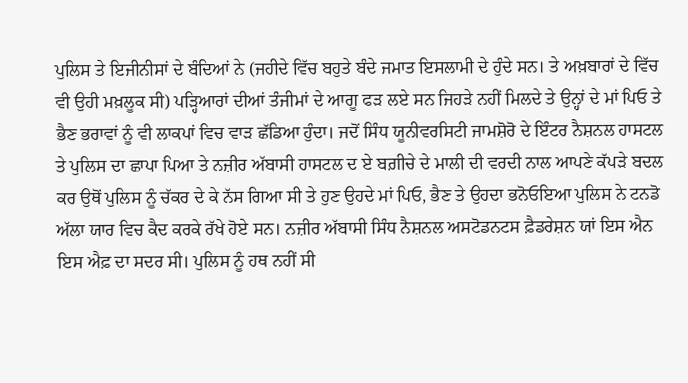ਪੁਲਿਸ ਤੇ ਇਜੀਨੀਸਾਂ ਦੇ ਬੰਦਿਆਂ ਨੇ (ਜਹੀਦੇ ਵਿੱਚ ਬਹੁਤੇ ਬੰਦੇ ਜਮਾਤ ਇਸਲਾਮੀ ਦੇ ਹੁੰਦੇ ਸਨ। ਤੇ ਅਖ਼ਬਾਰਾਂ ਦੇ ਵਿੱਚ ਵੀ ਉਹੀ ਮਖ਼ਲੂਕ ਸੀ) ਪੜ੍ਹਿਆਰਾਂ ਦੀਆਂ ਤੰਜੀਮਾਂ ਦੇ ਆਗੂ ਫੜ ਲਏ ਸਨ ਜਿਹੜੇ ਨਹੀਂ ਮਿਲਦੇ ਤੇ ਉਨ੍ਹਾਂ ਦੇ ਮਾਂ ਪਿਓ ਤੇ ਭੈਣ ਭਰਾਵਾਂ ਨੂੰ ਵੀ ਲਾਕਪਾਂ ਵਿਚ ਵਾੜ ਛੱਡਿਆ ਹੁੰਦਾ। ਜਦੋਂ ਸਿੰਧ ਯੂਨੀਵਰਸਿਟੀ ਜਾਮਸ਼ੋਰੋ ਦੇ ਇੰਟਰ ਨੈਸ਼ਨਲ ਹਾਸਟਲ ਤੇ ਪੁਲਿਸ ਦਾ ਛਾਪਾ ਪਿਆ ਤੇ ਨਜ਼ੀਰ ਅੱਬਾਸੀ ਹਾਸਟਲ ਦ ਏ ਬਗ਼ੀਚੇ ਦੇ ਮਾਲੀ ਦੀ ਵਰਦੀ ਨਾਲ ਆਪਣੇ ਕੱਪੜੇ ਬਦਲ ਕਰ ਉਥੋਂ ਪੁਲਿਸ ਨੂੰ ਚੱਕਰ ਦੇ ਕੇ ਨੱਸ ਗਿਆ ਸੀ ਤੇ ਹੁਣ ਉਹਦੇ ਮਾਂ ਪਿਓ, ਭੈਣ ਤੇ ਉਹਦਾ ਭਨੋਓਇਆ ਪੁਲਿਸ ਨੇ ਟਨਡੋ ਅੱਲਾ ਯਾਰ ਵਿਚ ਕੈਦ ਕਰਕੇ ਰੱਖੇ ਹੋਏ ਸਨ। ਨਜ਼ੀਰ ਅੱਬਾਸੀ ਸਿੰਧ ਨੈਸ਼ਨਲ ਅਸਟੋਡਨਟਸ ਫ਼ੈਡਰੇਸ਼ਨ ਯਾਂ ਇਸ ਐਨ ਇਸ ਐਫ਼ ਦਾ ਸਦਰ ਸੀ। ਪੁਲਿਸ ਨੂੰ ਹਥ ਨਹੀਂ ਸੀ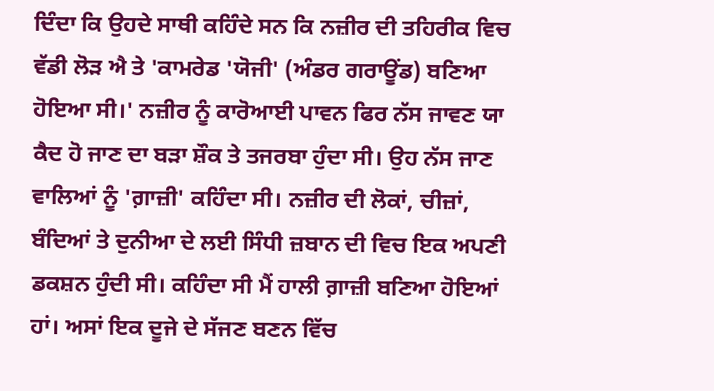ਦਿੰਦਾ ਕਿ ਉਹਦੇ ਸਾਥੀ ਕਹਿੰਦੇ ਸਨ ਕਿ ਨਜ਼ੀਰ ਦੀ ਤਹਿਰੀਕ ਵਿਚ ਵੱਡੀ ਲੋੜ ਐ ਤੇ 'ਕਾਮਰੇਡ 'ਯੋਜੀ' (ਅੰਡਰ ਗਰਾਊਂਡ) ਬਣਿਆ ਹੋਇਆ ਸੀ।' ਨਜ਼ੀਰ ਨੂੰ ਕਾਰੋਆਈ ਪਾਵਨ ਫਿਰ ਨੱਸ ਜਾਵਣ ਯਾ ਕੈਦ ਹੋ ਜਾਣ ਦਾ ਬੜਾ ਸ਼ੌਕ ਤੇ ਤਜਰਬਾ ਹੁੰਦਾ ਸੀ। ਉਹ ਨੱਸ ਜਾਣ ਵਾਲਿਆਂ ਨੂੰ 'ਗ਼ਾਜ਼ੀ' ਕਹਿੰਦਾ ਸੀ। ਨਜ਼ੀਰ ਦੀ ਲੋਕਾਂ, ਚੀਜ਼ਾਂ, ਬੰਦਿਆਂ ਤੇ ਦੁਨੀਆ ਦੇ ਲਈ ਸਿੰਧੀ ਜ਼ਬਾਨ ਦੀ ਵਿਚ ਇਕ ਅਪਣੀ ਡਕਸ਼ਨ ਹੁੰਦੀ ਸੀ। ਕਹਿੰਦਾ ਸੀ ਮੈਂ ਹਾਲੀ ਗ਼ਾਜ਼ੀ ਬਣਿਆ ਹੋਇਆਂ ਹਾਂ। ਅਸਾਂ ਇਕ ਦੂਜੇ ਦੇ ਸੱਜਣ ਬਣਨ ਵਿੱਚ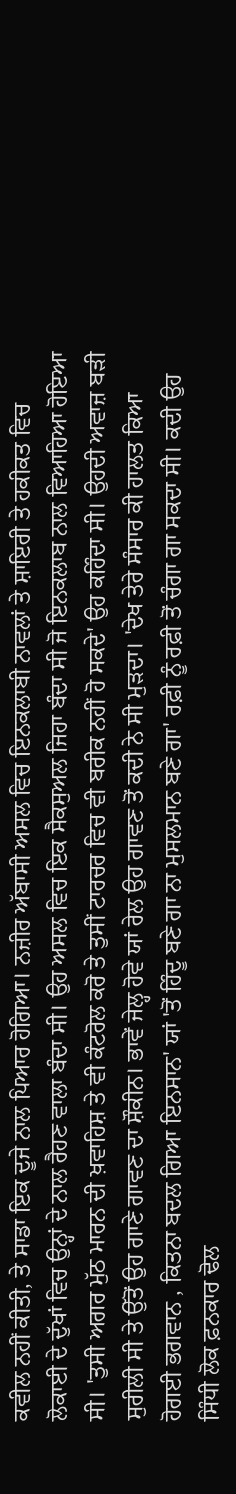ਕਵੀਲ ਨਹੀਂ ਕੀਤੀ, ਤੇ ਸਾਡਾ ਇਕ ਦੂਜੇ ਨਾਲ ਪਿਆਰ ਹੋਗਿਆ। ਨਜ਼ੀਰ ਅੱਬਾਸੀ ਅਸਲ ਵਿਚ ਇਨਕਲਾਬੀ ਨਾਵਲਾਂ ਤੇ ਸ਼ਾਇਰੀ ਤੇ ਹਕੀਕਤ ਵਿਚ ਲੋਕਾਈ ਦੇ ਦੁੱਖਾਂ ਵਿਚ ਉਨ੍ਹਾਂ ਦੇ ਨਾਲ ਰੈਹਣ ਵਾਲਾ ਬੰਦਾ ਸੀ। ਉਹ ਅਸਲ ਵਿਚ ਇਕ ਸੈਕਸੁਅਲ ਜਿਹਾ ਬੰਦਾ ਸੀ ਜੋ ਇਨਕਲਾਬ ਨਾਲ ਵਿਆਹਿਆ ਹੋਇਆ ਸੀ। 'ਤੁਸੀ ਅਗਰ ਮੁੱਠ ਮਾਰਨ ਦੀ ਖ਼ਵਾਹਿਸ਼ ਤੇ ਵੀ ਕੰਟਰੋਲ ਕਰੋ ਤੇ ਤੁਸੀਂ ਟਾਰਚਰ ਵਿਚ ਵੀ ਬਰੀਕ ਨਹੀਂ ਹੋ ਸਕਦੇ' ਉਹ ਕਹਿੰਦਾ ਸੀ। ਉਹਦੀ ਅਵਾਜ਼ ਬੜੀ ਸੁਰੀਲੀ ਸੀ ਤੇ ਉੱਤੋਂ ਉਹ ਗਾਣੇ ਗਾਵਣ ਦਾ ਸ਼ੌਕੀਨ। ਭਾਵੇਂ ਜੇਲ੍ਹ ਹੋਵੇ ਯਾਂ ਰੇਲ ਉਹ ਗਾਵਣ ਤੋਂ ਕਦੀ ਨੇ ਸੀ ਮੁੜਦਾ। 'ਦੇਖ ਤੇਰੇ ਸੰਸਾਰ ਕੀ ਹਾਲਤ ਕਿਆ ਹੋਗਈ ਭਗਵਾਨ , ਕਿਤਨਾ ਬਦਲ ਗਿਆ ਇਨਸਾਨ' ਯਾਂ 'ਤੋਂ ਹਿੰਦੂ ਬਣੇ ਗਾ ਨਾ ਮੁਸਲਮਾਨ ਬਣੇ ਗਾ' ਰਫ਼ੀ ਨੂੰ ਰਫ਼ੀ ਤੋਂ ਚੰਗਾ ਗਾ ਸਕਦਾ ਸੀ। ਕਦੀ ਉਹ ਸਿੰਧੀ ਲੋਕ ਫ਼ਨਕਾਰ ਢੋਲ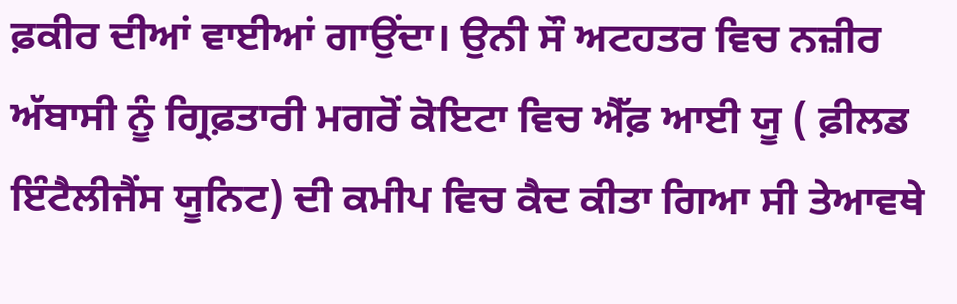ਫ਼ਕੀਰ ਦੀਆਂ ਵਾਈਆਂ ਗਾਉਂਦਾ। ਉਨੀ ਸੌ ਅਟਹਤਰ ਵਿਚ ਨਜ਼ੀਰ ਅੱਬਾਸੀ ਨੂੰ ਗ੍ਰਿਫ਼ਤਾਰੀ ਮਗਰੋਂ ਕੋਇਟਾ ਵਿਚ ਐੱਫ਼ ਆਈ ਯੂ ( ਫ਼ੀਲਡ ਇੰਟੈਲੀਜੈਂਸ ਯੂਨਿਟ) ਦੀ ਕਮੀਪ ਵਿਚ ਕੈਦ ਕੀਤਾ ਗਿਆ ਸੀ ਤੇਆਵਥੇ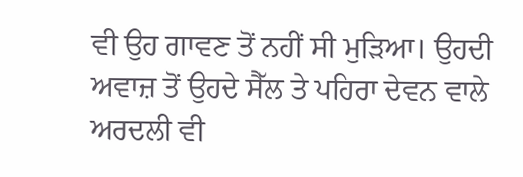ਵੀ ਉਹ ਗਾਵਣ ਤੋਂ ਨਹੀਂ ਸੀ ਮੁੜਿਆ। ਉਹਦੀ ਅਵਾਜ਼ ਤੋਂ ਉਹਦੇ ਸੈੱਲ ਤੇ ਪਹਿਰਾ ਦੇਵਨ ਵਾਲੇ ਅਰਦਲੀ ਵੀ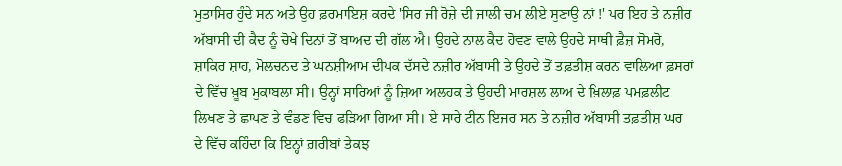ਮੁਤਾਸਿਰ ਹੁੰਦੇ ਸਨ ਅਤੇ ਉਹ ਫ਼ਰਮਾਇਸ਼ ਕਰਦੇ 'ਸਿਰ ਜੀ ਰੋਜ਼ੇ ਦੀ ਜਾਲੀ ਚਮ ਲੀਏ ਸੁਣਾਉ ਨਾਂ !' ਪਰ ਇਹ ਤੇ ਨਜ਼ੀਰ ਅੱਬਾਸੀ ਦੀ ਕੈਦ ਨੂੰ ਚੋਖੇ ਦਿਨਾਂ ਤੋਂ ਬਾਅਦ ਦੀ ਗੱਲ ਐ। ਉਹਦੇ ਨਾਲ ਕੈਦ ਹੋਵਣ ਵਾਲੇ ਉਹਦੇ ਸਾਥੀ ਫ਼ੈਜ਼ ਸੋਮਰੋ, ਸ਼ਾਕਿਰ ਸ਼ਾਹ, ਮੋਲਚਨਦ ਤੇ ਘਨਸ਼ੀਆਮ ਦੀਪਕ ਦੱਸਦੇ ਨਜ਼ੀਰ ਅੱਬਾਸੀ ਤੇ ਉਹਦੇ ਤੋਂ ਤਫ਼ਤੀਸ਼ ਕਰਨ ਵਾਲਿਆ ਫ਼ਸਰਾਂ ਦੇ ਵਿੱਚ ਖ਼ੂਬ ਮੁਕਾਬਲਾ ਸੀ। ਉਨ੍ਹਾਂ ਸਾਰਿਆਂ ਨੂੰ ਜ਼ਿਆ ਅਲਹਕ ਤੇ ਉਹਦੀ ਮਾਰਸ਼ਲ ਲਾਅ ਦੇ ਖ਼ਿਲਾਫ਼ ਪਮਫ਼ਲੀਟ ਲਿਖਣ ਤੇ ਛਾਪਣ ਤੇ ਵੰਡਣ ਵਿਚ ਫੜਿਆ ਗਿਆ ਸੀ। ਏ ਸਾਰੇ ਟੀਨ ਇਜਰ ਸਨ ਤੇ ਨਜ਼ੀਰ ਅੱਬਾਸੀ ਤਫ਼ਤੀਸ਼ ਘਰ ਦੇ ਵਿੱਚ ਕਹਿੰਦਾ ਕਿ ਇਨ੍ਹਾਂ ਗ਼ਰੀਬਾਂ ਤੇਕਝ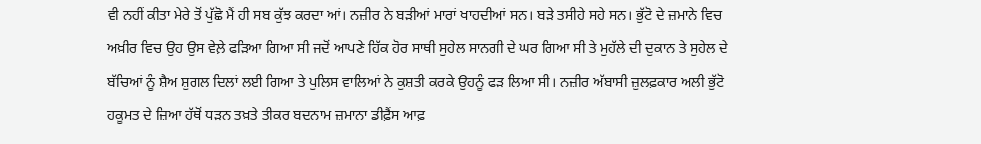ਵੀ ਨਹੀਂ ਕੀਤਾ ਮੇਰੇ ਤੋਂ ਪੁੱਛੋ ਮੈਂ ਹੀ ਸਬ ਕੁੱਝ ਕਰਦਾ ਆਂ। ਨਜ਼ੀਰ ਨੇ ਬੜੀਆਂ ਮਾਰਾਂ ਖਾਹਦੀਆਂ ਸਨ। ਬੜੇ ਤਸੀਹੇ ਸਹੇ ਸਨ। ਭੁੱਟੋ ਦੇ ਜ਼ਮਾਨੇ ਵਿਚ ਅਖ਼ੀਰ ਵਿਚ ਉਹ ਉਸ ਵੇਲ਼ੇ ਫੜਿਆ ਗਿਆ ਸੀ ਜਦੋਂ ਆਪਣੇ ਹਿੱਕ ਹੋਰ ਸਾਥੀ ਸੁਹੇਲ ਸਾਨਗੀ ਦੇ ਘਰ ਗਿਆ ਸੀ ਤੇ ਮੁਹੱਲੇ ਦੀ ਦੁਕਾਨ ਤੇ ਸੁਹੇਲ ਦੇ ਬੱਚਿਆਂ ਨੂੰ ਸ਼ੈਅ ਸ਼ੁਗਲ ਦਿਲਾਂ ਲਈ ਗਿਆ ਤੇ ਪੁਲਿਸ ਵਾਲਿਆਂ ਨੇ ਕੁਸ਼ਤੀ ਕਰਕੇ ਉਹਨੂੰ ਫੜ ਲਿਆ ਸੀ। ਨਜ਼ੀਰ ਅੱਬਾਸੀ ਜ਼ੁਲਫ਼ਕਾਰ ਅਲੀ ਭੁੱਟੋ ਹਕੂਮਤ ਦੇ ਜ਼ਿਆ ਹੱਥੋਂ ਧੜਨ ਤਖ਼ਤੇ ਤੀਕਰ ਬਦਨਾਮ ਜ਼ਮਾਨਾ ਡੀਫ਼ੈਂਸ ਆਫ਼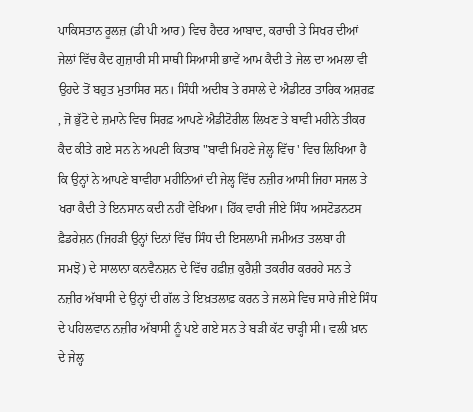ਪਾਕਿਸਤਾਨ ਰੂਲਜ਼ (ਡੀ ਪੀ ਆਰ) ਵਿਚ ਹੈਦਰ ਆਬਾਦ, ਕਰਾਚੀ ਤੇ ਸਿਖਰ ਦੀਆਂ ਜੇਲਾਂ ਵਿੱਚ ਕੈਦ ਗੁਜ਼ਾਰੀ ਸੀ ਸਾਥੀ ਸਿਆਸੀ ਭਾਵੇਂ ਆਮ ਕੈਦੀ ਤੇ ਜੇਲ ਦਾ ਅਮਲਾ ਵੀ ਉਹਦੇ ਤੋਂ ਬਹੁਤ ਮੁਤਾਸਿਰ ਸਨ। ਸਿੰਧੀ ਅਦੀਬ ਤੇ ਰਸਾਲੇ ਦੇ ਐਡੀਟਰ ਤਾਰਿਕ ਅਸ਼ਰਫ਼ , ਜੋ ਭੁੱਟੋ ਦੇ ਜ਼ਮਾਨੇ ਵਿਚ ਸਿਰਫ਼ ਆਪਣੇ ਐਡੀਟੋਰੀਲ ਲਿਖਣ ਤੇ ਬਾਵੀ ਮਹੀਨੇ ਤੀਕਰ ਕੈਦ ਕੀਤੇ ਗਏ ਸਨ ਨੇ ਅਪਣੀ ਕਿਤਾਬ "ਬਾਵੀ ਮਿਹਣੇ ਜੇਲ੍ਹ ਵਿੱਚ ' ਵਿਚ ਲਿਖਿਆ ਹੈ ਕਿ ਉਨ੍ਹਾਂ ਨੇ ਆਪਣੇ ਬਾਵੀਹਾ ਮਹੀਨਿਆਂ ਦੀ ਜੇਲ੍ਹ ਵਿੱਚ ਨਜ਼ੀਰ ਆਸੀ ਜਿਹਾ ਸਜਲ ਤੇ ਖਰਾ ਕੈਦੀ ਤੇ ਇਨਸਾਨ ਕਦੀ ਨਹੀਂ ਵੇਖਿਆ। ਹਿੱਕ ਵਾਰੀ ਜੀਏ ਸਿੰਧ ਅਸਟੋਡਨਟਸ ਫ਼ੈਡਰੇਸ਼ਨ (ਜਿਹੜੀ ਉਨ੍ਹਾਂ ਦਿਨਾਂ ਵਿੱਚ ਸਿੰਧ ਦੀ ਇਸਲਾਮੀ ਜਮੀਅਤ ਤਲਬਾ ਹੀ ਸਮਝੋ) ਦੇ ਸਾਲਾਨਾ ਕਨਵੈਨਸ਼ਨ ਦੇ ਵਿੱਚ ਹਫ਼ੀਜ਼ ਕੁਰੈਸ਼ੀ ਤਕਰੀਰ ਕਰਰਹੇ ਸਨ ਤੇ ਨਜ਼ੀਰ ਅੱਬਾਸੀ ਦੇ ਉਨ੍ਹਾਂ ਦੀ ਗੱਲ ਤੇ ਇਖ਼ਤਲਾਫ਼ ਕਰਨ ਤੇ ਜਲਸੇ ਵਿਚ ਸਾਰੇ ਜੀਏ ਸਿੰਧ ਦੇ ਪਹਿਲਵਾਨ ਨਜ਼ੀਰ ਅੱਬਾਸੀ ਨੂੰ ਪਏ ਗਏ ਸਨ ਤੇ ਬੜੀ ਕੱਟ ਚਾੜ੍ਹੀ ਸੀ। ਵਲੀ ਖ਼ਾਨ ਦੇ ਜੇਲ੍ਹ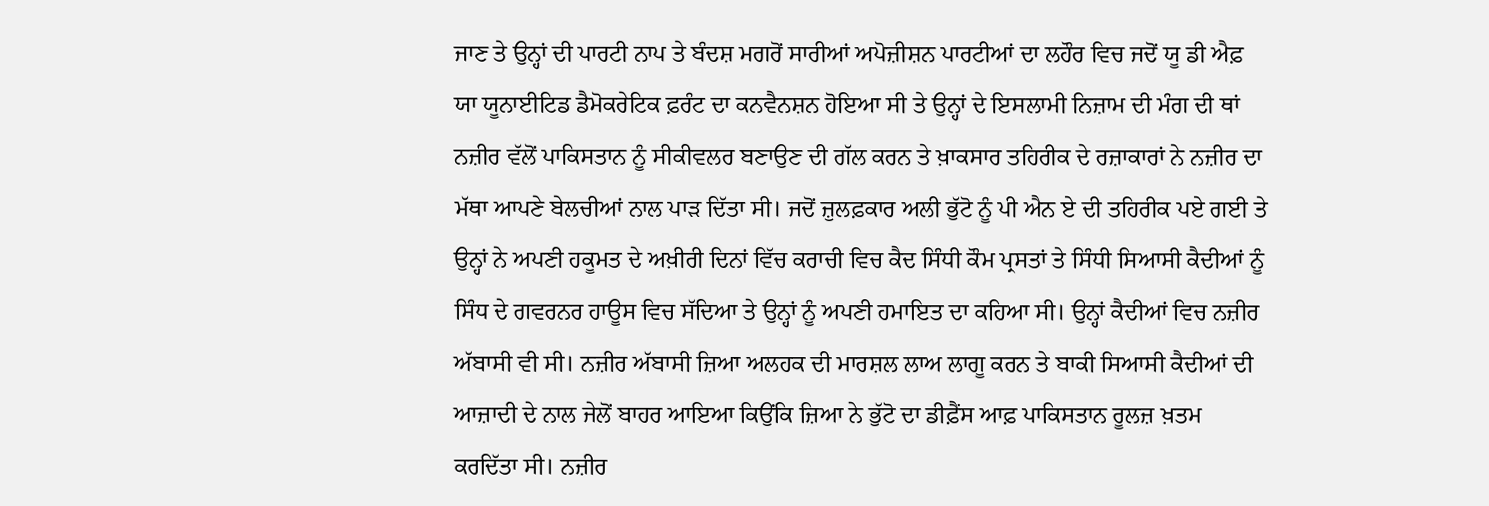ਜਾਣ ਤੇ ਉਨ੍ਹਾਂ ਦੀ ਪਾਰਟੀ ਨਾਪ ਤੇ ਬੰਦਸ਼ ਮਗਰੋਂ ਸਾਰੀਆਂ ਅਪੋਜ਼ੀਸ਼ਨ ਪਾਰਟੀਆਂ ਦਾ ਲਹੌਰ ਵਿਚ ਜਦੋਂ ਯੂ ਡੀ ਐਫ਼ ਯਾ ਯੂਨਾਈਟਿਡ ਡੈਮੋਕਰੇਟਿਕ ਫ਼ਰੰਟ ਦਾ ਕਨਵੈਨਸ਼ਨ ਹੋਇਆ ਸੀ ਤੇ ਉਨ੍ਹਾਂ ਦੇ ਇਸਲਾਮੀ ਨਿਜ਼ਾਮ ਦੀ ਮੰਗ ਦੀ ਥਾਂ ਨਜ਼ੀਰ ਵੱਲੋਂ ਪਾਕਿਸਤਾਨ ਨੂੰ ਸੀਕੀਵਲਰ ਬਣਾਉਣ ਦੀ ਗੱਲ ਕਰਨ ਤੇ ਖ਼ਾਕਸਾਰ ਤਹਿਰੀਕ ਦੇ ਰਜ਼ਾਕਾਰਾਂ ਨੇ ਨਜ਼ੀਰ ਦਾ ਮੱਥਾ ਆਪਣੇ ਬੇਲਚੀਆਂ ਨਾਲ ਪਾੜ ਦਿੱਤਾ ਸੀ। ਜਦੋਂ ਜ਼ੁਲਫ਼ਕਾਰ ਅਲੀ ਭੁੱਟੋ ਨੂੰ ਪੀ ਐਨ ਏ ਦੀ ਤਹਿਰੀਕ ਪਏ ਗਈ ਤੇ ਉਨ੍ਹਾਂ ਨੇ ਅਪਣੀ ਹਕੂਮਤ ਦੇ ਅਖ਼ੀਰੀ ਦਿਨਾਂ ਵਿੱਚ ਕਰਾਚੀ ਵਿਚ ਕੈਦ ਸਿੰਧੀ ਕੌਮ ਪ੍ਰਸਤਾਂ ਤੇ ਸਿੰਧੀ ਸਿਆਸੀ ਕੈਦੀਆਂ ਨੂੰ ਸਿੰਧ ਦੇ ਗਵਰਨਰ ਹਾਊਸ ਵਿਚ ਸੱਦਿਆ ਤੇ ਉਨ੍ਹਾਂ ਨੂੰ ਅਪਣੀ ਹਮਾਇਤ ਦਾ ਕਹਿਆ ਸੀ। ਉਨ੍ਹਾਂ ਕੈਦੀਆਂ ਵਿਚ ਨਜ਼ੀਰ ਅੱਬਾਸੀ ਵੀ ਸੀ। ਨਜ਼ੀਰ ਅੱਬਾਸੀ ਜ਼ਿਆ ਅਲਹਕ ਦੀ ਮਾਰਸ਼ਲ ਲਾਅ ਲਾਗੂ ਕਰਨ ਤੇ ਬਾਕੀ ਸਿਆਸੀ ਕੈਦੀਆਂ ਦੀ ਆਜ਼ਾਦੀ ਦੇ ਨਾਲ ਜੇਲੋਂ ਬਾਹਰ ਆਇਆ ਕਿਉਂਕਿ ਜ਼ਿਆ ਨੇ ਭੁੱਟੋ ਦਾ ਡੀਫ਼ੈਂਸ ਆਫ਼ ਪਾਕਿਸਤਾਨ ਰੂਲਜ਼ ਖ਼ਤਮ ਕਰਦਿੱਤਾ ਸੀ। ਨਜ਼ੀਰ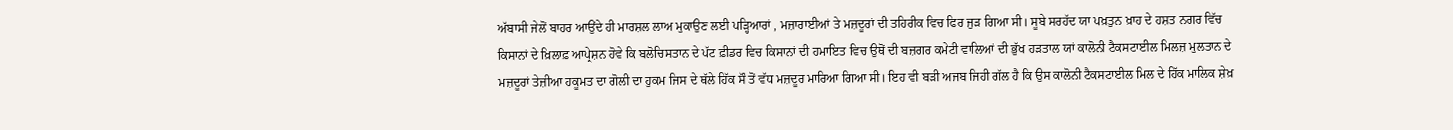ਅੱਬਾਸੀ ਜੇਲੋਂ ਬਾਹਰ ਆਉਂਦੇ ਹੀ ਮਾਰਸ਼ਲ ਲਾਅ ਮੁਕਾਉਣ ਲਈ ਪੜ੍ਹਿਆਰਾਂ , ਮਜ਼ਾਰਾਈਆਂ ਤੇ ਮਜ਼ਦੂਰਾਂ ਦੀ ਤਹਿਰੀਕ ਵਿਚ ਫਿਰ ਜੁੜ ਗਿਆ ਸੀ। ਸੂਬੇ ਸਰਹੱਦ ਯਾ ਪਖ਼ਤੁਨ ਖ਼ਾਹ ਦੇ ਹਸ਼ਤ ਨਗਰ ਵਿੱਚ ਕਿਸਾਨਾਂ ਦੇ ਖ਼ਿਲਾਫ਼ ਆਪ੍ਰੇਸ਼ਨ ਹੋਵੇ ਕਿ ਬਲੋਚਿਸਤਾਨ ਦੇ ਪੱਟ ਫ਼ੀਡਰ ਵਿਚ ਕਿਸਾਨਾਂ ਦੀ ਹਮਾਇਤ ਵਿਚ ਉਥੋਂ ਦੀ ਬਜ਼ਗਰ ਕਮੇਟੀ ਵਾਲਿਆਂ ਦੀ ਭੁੱਖ ਹੜਤਾਲ ਯਾਂ ਕਾਲੋਨੀ ਟੈਕਸਟਾਈਲ ਮਿਲਜ਼ ਮੁਲਤਾਨ ਦੇ ਮਜ਼ਦੂਰਾਂ ਤੇਜ਼ੀਆ ਹਕੂਮਤ ਦਾ ਗੋਲੀ ਦਾ ਹੁਕਮ ਜਿਸ ਦੇ ਥੱਲੇ ਹਿੱਕ ਸੌ ਤੋਂ ਵੱਧ ਮਜ਼ਦੂਰ ਮਾਰਿਆ ਗਿਆ ਸੀ। ਇਹ ਵੀ ਬੜੀ ਅਜਬ ਜਿਹੀ ਗੱਲ ਹੈ ਕਿ ਉਸ ਕਾਲੋਨੀ ਟੈਕਸਟਾਈਲ ਮਿਲ ਦੇ ਹਿੱਕ ਮਾਲਿਕ ਸ਼ੇਖ਼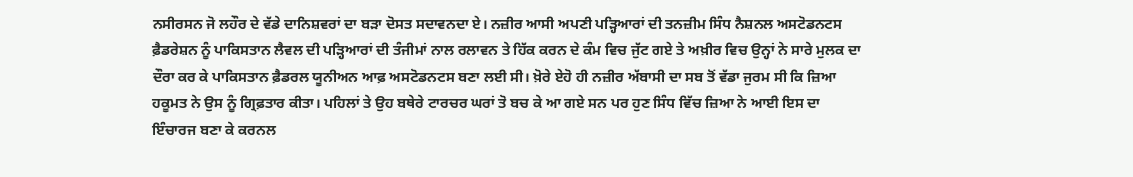ਨਸੀਰਸਨ ਜੋ ਲਹੌਰ ਦੇ ਵੱਡੇ ਦਾਨਿਸ਼ਵਰਾਂ ਦਾ ਬੜਾ ਦੋਸਤ ਸਦਾਵਨਦਾ ਏ। ਨਜ਼ੀਰ ਆਸੀ ਅਪਣੀ ਪੜ੍ਹਿਆਰਾਂ ਦੀ ਤਨਜ਼ੀਮ ਸਿੰਧ ਨੈਸ਼ਨਲ ਅਸਟੋਡਨਟਸ ਫ਼ੈਡਰੇਸ਼ਨ ਨੂੰ ਪਾਕਿਸਤਾਨ ਲੈਵਲ ਦੀ ਪੜ੍ਹਿਆਰਾਂ ਦੀ ਤੰਜੀਮਾਂ ਨਾਲ ਰਲਾਵਨ ਤੇ ਹਿੱਕ ਕਰਨ ਦੇ ਕੰਮ ਵਿਚ ਜੁੱਟ ਗਏ ਤੇ ਅਖ਼ੀਰ ਵਿਚ ਉਨ੍ਹਾਂ ਨੇ ਸਾਰੇ ਮੁਲਕ ਦਾ ਦੌਰਾ ਕਰ ਕੇ ਪਾਕਿਸਤਾਨ ਫ਼ੈਡਰਲ ਯੂਨੀਅਨ ਆਫ਼ ਅਸਟੋਡਨਟਸ ਬਣਾ ਲਈ ਸੀ। ਖ਼ੋਰੇ ਏਹੋ ਹੀ ਨਜ਼ੀਰ ਅੱਬਾਸੀ ਦਾ ਸਬ ਤੋਂ ਵੱਡਾ ਜੁਰਮ ਸੀ ਕਿ ਜ਼ਿਆ ਹਕੂਮਤ ਨੇ ਉਸ ਨੂੰ ਗ੍ਰਿਫ਼ਤਾਰ ਕੀਤਾ। ਪਹਿਲਾਂ ਤੇ ਉਹ ਬਥੇਰੇ ਟਾਰਚਰ ਘਰਾਂ ਤੋ ਬਚ ਕੇ ਆ ਗਏ ਸਨ ਪਰ ਹੁਣ ਸਿੰਧ ਵਿੱਚ ਜ਼ਿਆ ਨੇ ਆਈ ਇਸ ਦਾ ਇੰਚਾਰਜ ਬਣਾ ਕੇ ਕਰਨਲ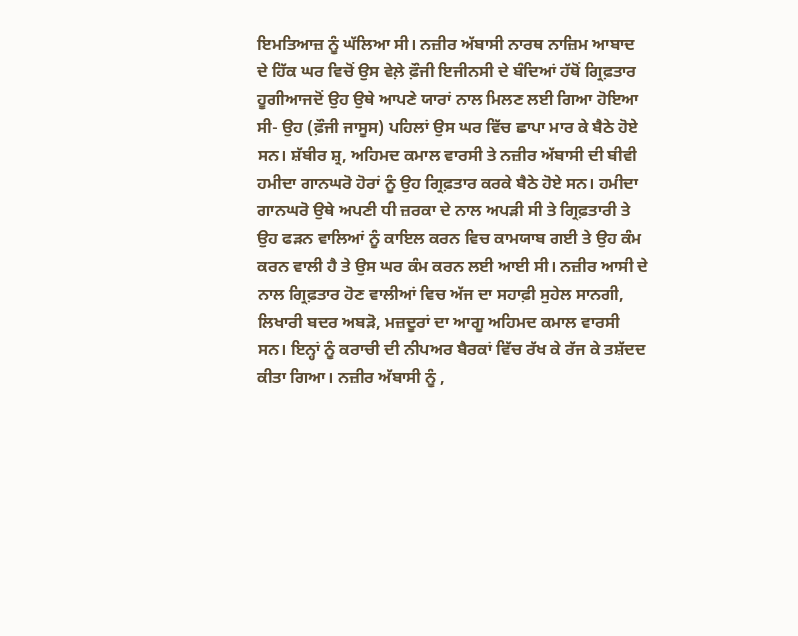ਇਮਤਿਆਜ਼ ਨੂੰ ਘੱਲਿਆ ਸੀ। ਨਜ਼ੀਰ ਅੱਬਾਸੀ ਨਾਰਥ ਨਾਜ਼ਿਮ ਆਬਾਦ ਦੇ ਹਿੱਕ ਘਰ ਵਿਚੋਂ ਉਸ ਵੇਲ਼ੇ ਫ਼ੌਜੀ ਇਜੀਨਸੀ ਦੇ ਬੰਦਿਆਂ ਹੱਥੋਂ ਗ੍ਰਿਫ਼ਤਾਰ ਹੂਗੀਆਜਦੋਂ ਉਹ ਉਥੇ ਆਪਣੇ ਯਾਰਾਂ ਨਾਲ ਮਿਲਣ ਲਈ ਗਿਆ ਹੋਇਆ ਸੀ- ਉਹ (ਫ਼ੌਜੀ ਜਾਸੂਸ) ਪਹਿਲਾਂ ਉਸ ਘਰ ਵਿੱਚ ਛਾਪਾ ਮਾਰ ਕੇ ਬੈਠੇ ਹੋਏ ਸਨ। ਸ਼ੱਬੀਰ ਸ਼੍ਰ, ਅਹਿਮਦ ਕਮਾਲ ਵਾਰਸੀ ਤੇ ਨਜ਼ੀਰ ਅੱਬਾਸੀ ਦੀ ਬੀਵੀ ਹਮੀਦਾ ਗਾਨਘਰੋ ਹੋਰਾਂ ਨੂੰ ਉਹ ਗ੍ਰਿਫ਼ਤਾਰ ਕਰਕੇ ਬੈਠੇ ਹੋਏ ਸਨ। ਹਮੀਦਾ ਗਾਨਘਰੋ ਉਥੇ ਅਪਣੀ ਧੀ ਜ਼ਰਕਾ ਦੇ ਨਾਲ ਅਪੜੀ ਸੀ ਤੇ ਗ੍ਰਿਫ਼ਤਾਰੀ ਤੇ ਉਹ ਫੜਨ ਵਾਲਿਆਂ ਨੂੰ ਕਾਇਲ ਕਰਨ ਵਿਚ ਕਾਮਯਾਬ ਗਈ ਤੇ ਉਹ ਕੰਮ ਕਰਨ ਵਾਲੀ ਹੈ ਤੇ ਉਸ ਘਰ ਕੰਮ ਕਰਨ ਲਈ ਆਈ ਸੀ। ਨਜ਼ੀਰ ਆਸੀ ਦੇ ਨਾਲ ਗ੍ਰਿਫ਼ਤਾਰ ਹੋਣ ਵਾਲੀਆਂ ਵਿਚ ਅੱਜ ਦਾ ਸਹਾਫ਼ੀ ਸੁਹੇਲ ਸਾਨਗੀ, ਲਿਖਾਰੀ ਬਦਰ ਅਬੜੋ, ਮਜ਼ਦੂਰਾਂ ਦਾ ਆਗੂ ਅਹਿਮਦ ਕਮਾਲ ਵਾਰਸੀ ਸਨ। ਇਨ੍ਹਾਂ ਨੂੰ ਕਰਾਚੀ ਦੀ ਨੀਪਅਰ ਬੈਰਕਾਂ ਵਿੱਚ ਰੱਖ ਕੇ ਰੱਜ ਕੇ ਤਸ਼ੱਦਦ ਕੀਤਾ ਗਿਆ। ਨਜ਼ੀਰ ਅੱਬਾਸੀ ਨੂੰ ,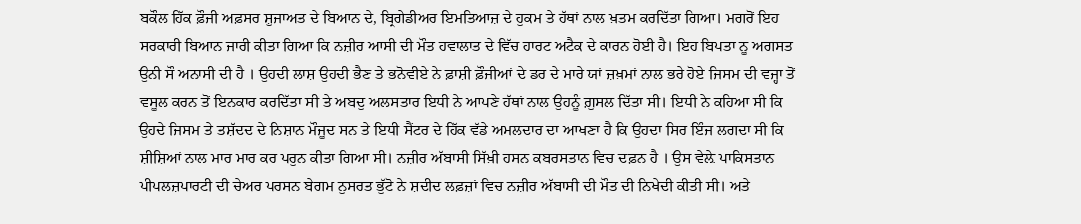ਬਕੌਲ ਹਿੱਕ ਫ਼ੌਜੀ ਅਫ਼ਸਰ ਸ਼ੁਜਾਅਤ ਦੇ ਬਿਆਨ ਦੇ, ਬ੍ਰਿਗੇਡੀਅਰ ਇਮਤਿਆਜ਼ ਦੇ ਹੁਕਮ ਤੇ ਹੱਥਾਂ ਨਾਲ ਖ਼ਤਮ ਕਰਦਿੱਤਾ ਗਿਆ। ਮਗਰੋਂ ਇਹ ਸਰਕਾਰੀ ਬਿਆਨ ਜਾਰੀ ਕੀਤਾ ਗਿਆ ਕਿ ਨਜ਼ੀਰ ਆਸੀ ਦੀ ਮੌਤ ਹਵਾਲਾਤ ਦੇ ਵਿੱਚ ਹਾਰਟ ਅਟੈਕ ਦੇ ਕਾਰਨ ਹੋਈ ਹੈ। ਇਹ ਬਿਪਤਾ ਨੂ ਅਗਸਤ ਉਨੀ ਸੌ ਅਨਾਸੀ ਦੀ ਹੈ । ਉਹਦੀ ਲਾਸ਼ ਉਹਦੀ ਭੈਣ ਤੇ ਭਨੋਵੀਏ ਨੇ ਫ਼ਾਸ਼ੀ ਫ਼ੌਜੀਆਂ ਦੇ ਡਰ ਦੇ ਮਾਰੇ ਯਾਂ ਜ਼ਖ਼ਮਾਂ ਨਾਲ ਭਰੇ ਹੋਏ ਜਿਸਮ ਦੀ ਵਜ੍ਹਾ ਤੋਂ ਵਸੂਲ ਕਰਨ ਤੋਂ ਇਨਕਾਰ ਕਰਦਿੱਤਾ ਸੀ ਤੇ ਅਬਦੁ ਅਲਸਤਾਰ ਇਧੀ ਨੇ ਆਪਣੇ ਹੱਥਾਂ ਨਾਲ ਉਹਨੂੰ ਗ਼ੁਸਲ ਦਿੱਤਾ ਸੀ। ਇਧੀ ਨੇ ਕਹਿਆ ਸੀ ਕਿ ਉਹਦੇ ਜਿਸਮ ਤੇ ਤਸ਼ੱਦਦ ਦੇ ਨਿਸ਼ਾਨ ਮੌਜੂਦ ਸਨ ਤੇ ਇਧੀ ਸੈਂਟਰ ਦੇ ਹਿੱਕ ਵੱਡੇ ਅਮਲਦਾਰ ਦਾ ਆਖਣਾ ਹੈ ਕਿ ਉਹਦਾ ਸਿਰ ਇੰਜ ਲਗਦਾ ਸੀ ਕਿ ਸ਼ੀਸ਼ਿਆਂ ਨਾਲ ਮਾਰ ਮਾਰ ਕਰ ਪਰੁਨ ਕੀਤਾ ਗਿਆ ਸੀ। ਨਜ਼ੀਰ ਅੱਬਾਸੀ ਸਿੱਖ਼ੀ ਹਸਨ ਕਬਰਸਤਾਨ ਵਿਚ ਦਫ਼ਨ ਹੈ । ਉਸ ਵੇਲ਼ੇ ਪਾਕਿਸਤਾਨ ਪੀਪਲਜ਼ਪਾਰਟੀ ਦੀ ਚੇਅਰ ਪਰਸਨ ਬੇਗਮ ਨੁਸਰਤ ਭੁੱਟੋ ਨੇ ਸ਼ਦੀਦ ਲਫ਼ਜ਼ਾਂ ਵਿਚ ਨਜ਼ੀਰ ਅੱਬਾਸੀ ਦੀ ਮੌਤ ਦੀ ਨਿਖੇਦੀ ਕੀਤੀ ਸੀ। ਅਤੇ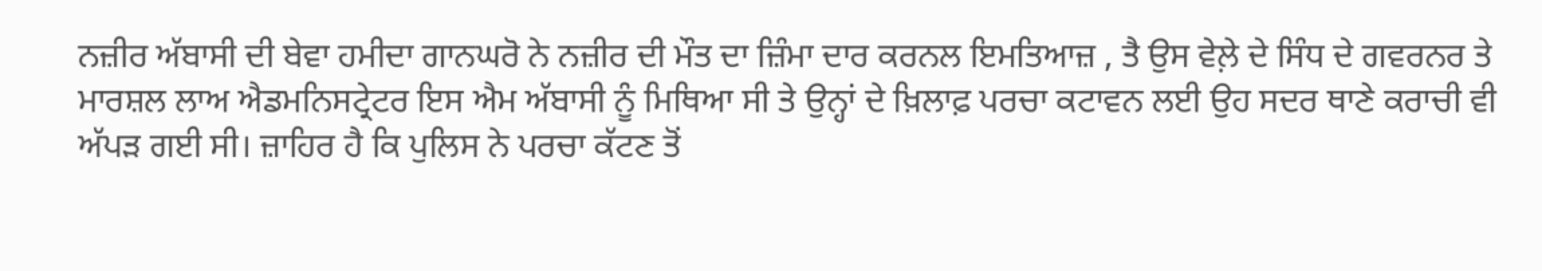ਨਜ਼ੀਰ ਅੱਬਾਸੀ ਦੀ ਬੇਵਾ ਹਮੀਦਾ ਗਾਨਘਰੋ ਨੇ ਨਜ਼ੀਰ ਦੀ ਮੌਤ ਦਾ ਜ਼ਿੰਮਾ ਦਾਰ ਕਰਨਲ ਇਮਤਿਆਜ਼ , ਤੈ ਉਸ ਵੇਲ਼ੇ ਦੇ ਸਿੰਧ ਦੇ ਗਵਰਨਰ ਤੇ ਮਾਰਸ਼ਲ ਲਾਅ ਐਡਮਨਿਸਟ੍ਰੇਟਰ ਇਸ ਐਮ ਅੱਬਾਸੀ ਨੂੰ ਮਿਥਿਆ ਸੀ ਤੇ ਉਨ੍ਹਾਂ ਦੇ ਖ਼ਿਲਾਫ਼ ਪਰਚਾ ਕਟਾਵਨ ਲਈ ਉਹ ਸਦਰ ਥਾਣੇ ਕਰਾਚੀ ਵੀ ਅੱਪੜ ਗਈ ਸੀ। ਜ਼ਾਹਿਰ ਹੈ ਕਿ ਪੁਲਿਸ ਨੇ ਪਰਚਾ ਕੱਟਣ ਤੋਂ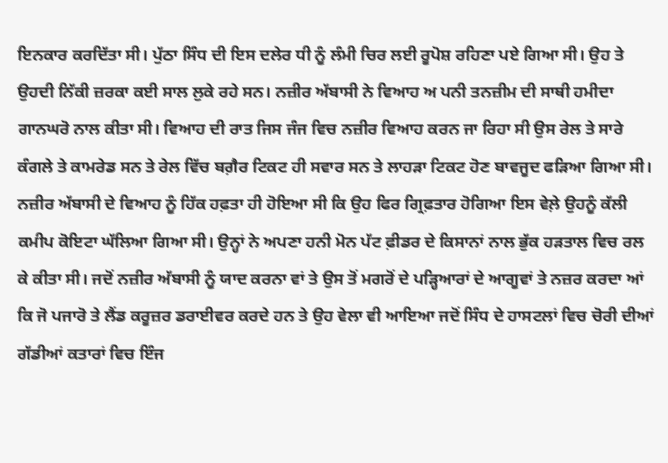ਇਨਕਾਰ ਕਰਦਿੱਤਾ ਸੀ। ਪੁੱਠਾ ਸਿੰਧ ਦੀ ਇਸ ਦਲੇਰ ਧੀ ਨੂੰ ਲੰਮੀ ਚਿਰ ਲਈ ਰੂਪੋਸ਼ ਰਹਿਣਾ ਪਏ ਗਿਆ ਸੀ। ਉਹ ਤੇ ਉਹਦੀ ਨਿੱਕੀ ਜ਼ਰਕਾ ਕਈ ਸਾਲ ਲੁਕੇ ਰਹੇ ਸਨ। ਨਜ਼ੀਰ ਅੱਬਾਸੀ ਨੇ ਵਿਆਹ ਅ ਪਨੀ ਤਨਜ਼ੀਮ ਦੀ ਸਾਥੀ ਹਮੀਦਾ ਗਾਨਘਰੋ ਨਾਲ ਕੀਤਾ ਸੀ। ਵਿਆਹ ਦੀ ਰਾਤ ਜਿਸ ਜੰਜ ਵਿਚ ਨਜ਼ੀਰ ਵਿਆਹ ਕਰਨ ਜਾ ਰਿਹਾ ਸੀ ਉਸ ਰੇਲ ਤੇ ਸਾਰੇ ਕੰਗਲੇ ਤੇ ਕਾਮਰੇਡ ਸਨ ਤੇ ਰੇਲ ਵਿੱਚ ਬਗ਼ੈਰ ਟਿਕਟ ਹੀ ਸਵਾਰ ਸਨ ਤੇ ਲਾਹੜਾ ਟਿਕਟ ਹੋਣ ਬਾਵਜੂਦ ਫੜਿਆ ਗਿਆ ਸੀ। ਨਜ਼ੀਰ ਅੱਬਾਸੀ ਦੇ ਵਿਆਹ ਨੂੰ ਹਿੱਕ ਹਫ਼ਤਾ ਹੀ ਹੋਇਆ ਸੀ ਕਿ ਉਹ ਫਿਰ ਗ੍ਰਿਫ਼ਤਾਰ ਹੋਗਿਆ ਇਸ ਵੇਲ਼ੇ ਉਹਨੂੰ ਕੱਲੀ ਕਮੀਪ ਕੋਇਟਾ ਘੱਲਿਆ ਗਿਆ ਸੀ। ਉਨ੍ਹਾਂ ਨੇ ਅਪਣਾ ਹਨੀ ਮੋਨ ਪੱਟ ਫ਼ੀਡਰ ਦੇ ਕਿਸਾਨਾਂ ਨਾਲ ਭੁੱਕ ਹੜਤਾਲ ਵਿਚ ਰਲ ਕੇ ਕੀਤਾ ਸੀ। ਜਦੋਂ ਨਜ਼ੀਰ ਅੱਬਾਸੀ ਨੂੰ ਯਾਦ ਕਰਨਾ ਵਾਂ ਤੇ ਉਸ ਤੋਂ ਮਗਰੋਂ ਦੇ ਪੜ੍ਹਿਆਰਾਂ ਦੇ ਆਗੂਵਾਂ ਤੇ ਨਜ਼ਰ ਕਰਦਾ ਆਂ ਕਿ ਜੋ ਪਜਾਰੋ ਤੇ ਲੈਂਡ ਕਰੂਜ਼ਰ ਡਰਾਈਵਰ ਕਰਦੇ ਹਨ ਤੇ ਉਹ ਵੇਲਾ ਵੀ ਆਇਆ ਜਦੋਂ ਸਿੰਧ ਦੇ ਹਾਸਟਲਾਂ ਵਿਚ ਚੋਰੀ ਦੀਆਂ ਗੱਡੀਆਂ ਕਤਾਰਾਂ ਵਿਚ ਇੰਜ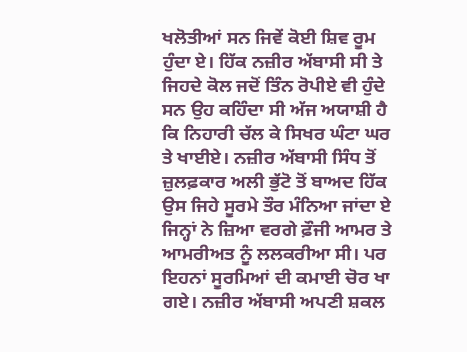ਖਲੋਤੀਆਂ ਸਨ ਜਿਵੇਂ ਕੋਈ ਸ਼ਿਵ ਰੂਮ ਹੁੰਦਾ ਏ। ਹਿੱਕ ਨਜ਼ੀਰ ਅੱਬਾਸੀ ਸੀ ਤੇ ਜਿਹਦੇ ਕੋਲ ਜਦੋਂ ਤਿੰਨ ਰੋਪੀਏ ਵੀ ਹੁੰਦੇ ਸਨ ਉਹ ਕਹਿੰਦਾ ਸੀ ਅੱਜ ਅਯਾਸ਼ੀ ਹੈ ਕਿ ਨਿਹਾਰੀ ਚੱਲ ਕੇ ਸਿਖਰ ਘੰਟਾ ਘਰ ਤੇ ਖਾਈਏ। ਨਜ਼ੀਰ ਅੱਬਾਸੀ ਸਿੰਧ ਤੋਂ ਜ਼ੁਲਫ਼ਕਾਰ ਅਲੀ ਭੁੱਟੋ ਤੋਂ ਬਾਅਦ ਹਿੱਕ ਉਸ ਜਿਹੇ ਸੂਰਮੇ ਤੌਰ ਮੰਨਿਆ ਜਾਂਦਾ ਏ ਜਿਨ੍ਹਾਂ ਨੇ ਜ਼ਿਆ ਵਰਗੇ ਫ਼ੌਜੀ ਆਮਰ ਤੇ ਆਮਰੀਅਤ ਨੂੰ ਲਲਕਰੀਆ ਸੀ। ਪਰ ਇਹਨਾਂ ਸੂਰਮਿਆਂ ਦੀ ਕਮਾਈ ਚੋਰ ਖਾ ਗਏ। ਨਜ਼ੀਰ ਅੱਬਾਸੀ ਅਪਣੀ ਸ਼ਕਲ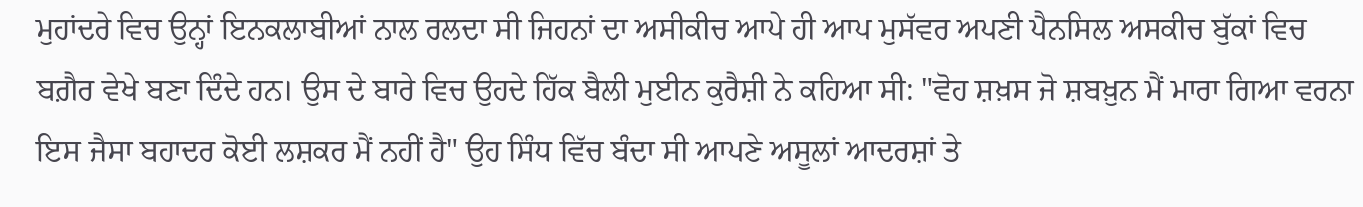ਮੁਹਾਂਦਰੇ ਵਿਚ ਉਨ੍ਹਾਂ ਇਨਕਲਾਬੀਆਂ ਨਾਲ ਰਲਦਾ ਸੀ ਜਿਹਨਾਂ ਦਾ ਅਸੀਕੀਚ ਆਪੇ ਹੀ ਆਪ ਮੁਸੱਵਰ ਅਪਣੀ ਪੈਨਸਿਲ ਅਸਕੀਚ ਬੁੱਕਾਂ ਵਿਚ ਬਗ਼ੈਰ ਵੇਖੇ ਬਣਾ ਦਿੰਦੇ ਹਨ। ਉਸ ਦੇ ਬਾਰੇ ਵਿਚ ਉਹਦੇ ਹਿੱਕ ਬੈਲੀ ਮੁਈਨ ਕੁਰੈਸ਼ੀ ਨੇ ਕਹਿਆ ਸੀ: "ਵੋਹ ਸ਼ਖ਼ਸ ਜੋ ਸ਼ਬਖ਼ੁਨ ਮੈਂ ਮਾਰਾ ਗਿਆ ਵਰਨਾ ਇਸ ਜੈਸਾ ਬਹਾਦਰ ਕੋਈ ਲਸ਼ਕਰ ਮੈਂ ਨਹੀਂ ਹੈ" ਉਹ ਸਿੰਧ ਵਿੱਚ ਬੰਦਾ ਸੀ ਆਪਣੇ ਅਸੂਲਾਂ ਆਦਰਸ਼ਾਂ ਤੇ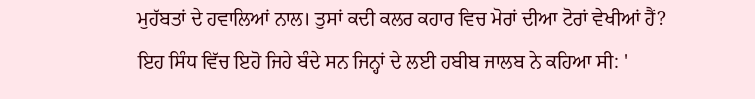ਮੁਹੱਬਤਾਂ ਦੇ ਹਵਾਲਿਆਂ ਨਾਲ। ਤੁਸਾਂ ਕਦੀ ਕਲਰ ਕਹਾਰ ਵਿਚ ਮੋਰਾਂ ਦੀਆ ਟੋਰਾਂ ਵੇਖੀਆਂ ਹੈਂ? ਇਹ ਸਿੰਧ ਵਿੱਚ ਇਹੋ ਜਿਹੇ ਬੰਦੇ ਸਨ ਜਿਨ੍ਹਾਂ ਦੇ ਲਈ ਹਬੀਬ ਜਾਲਬ ਨੇ ਕਹਿਆ ਸੀ: '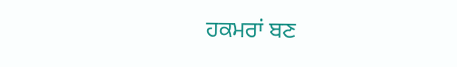ਹਕਮਰਾਂ ਬਣ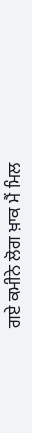ਗਏ ਕਮੀਨੇ ਲੋਗ ਖ਼ਾਕ ਮੈਂ ਮਿਲ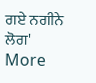ਗਏ ਨਗੀਨੇ ਲੋਗ'
More